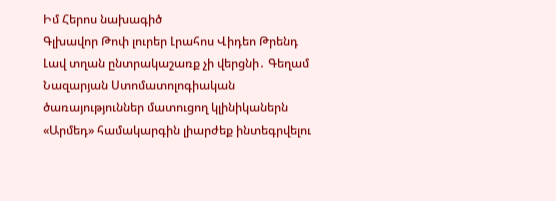Իմ Հերոս նախագիծ
Գլխավոր Թոփ լուրեր Լրահոս Վիդեո Թրենդ
Լավ տղան ընտրակաշառք չի վերցնի․ Գեղամ Նազարյան Ստոմատոլոգիական ծառայություններ մատուցող կլինիկաներն «Արմեդ» համակարգին լիարժեք ինտեգրվելու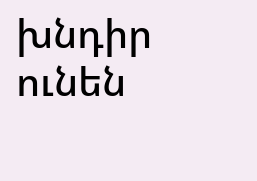խնդիր ունեն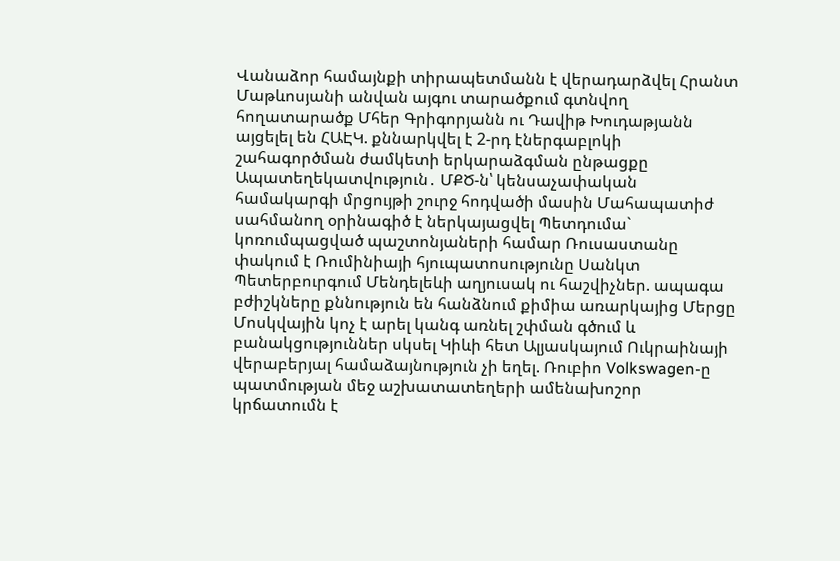Վանաձոր համայնքի տիրապետմանն է վերադարձվել Հրանտ Մաթևոսյանի անվան այգու տարածքում գտնվող հողատարածք Մհեր Գրիգորյանն ու Դավիթ Խուդաթյանն այցելել են ՀԱԷԿ. քննարկվել է 2-րդ էներգաբլոկի շահագործման ժամկետի երկարաձգման ընթացքը Ապատեղեկատվություն․ ՄՔԾ-ն՝ կենսաչափական համակարգի մրցույթի շուրջ հոդվածի մասին Մահապատիժ սահմանող օրինագիծ է ներկայացվել Պետդումա` կոռումպացված պաշտոնյաների համար Ռուսաստանը փակում է Ռումինիայի հյուպատոսությունը Սանկտ Պետերբուրգում Մենդելեևի աղյուսակ ու հաշվիչներ. ապագա բժիշկները քննություն են հանձնում քիմիա առարկայից Մերցը Մոսկվային կոչ է արել կանգ առնել շփման գծում և բանակցություններ սկսել Կիևի հետ Ալյասկայում Ուկրաինայի վերաբերյալ համաձայնություն չի եղել. Ռուբիո Volkswagen-ը պատմության մեջ աշխատատեղերի ամենախոշոր կրճատումն է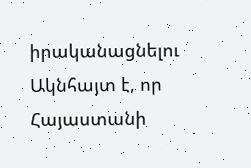իրականացնելու Ակնհայտ է, որ Հայաստանի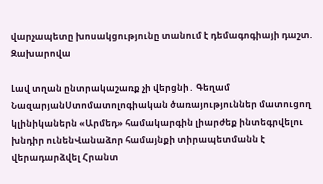վարչապետը խոսակցությունը տանում է դեմագոգիայի դաշտ. Զախարովա

Լավ տղան ընտրակաշառք չի վերցնի․ Գեղամ ՆազարյանՍտոմատոլոգիական ծառայություններ մատուցող կլինիկաներն «Արմեդ» համակարգին լիարժեք ինտեգրվելու խնդիր ունենՎանաձոր համայնքի տիրապետմանն է վերադարձվել Հրանտ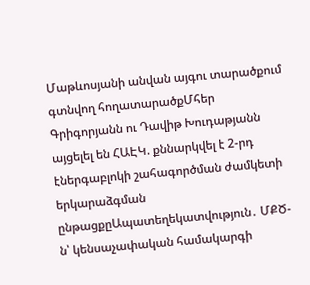Մաթևոսյանի անվան այգու տարածքում գտնվող հողատարածքՄհեր Գրիգորյանն ու Դավիթ Խուդաթյանն այցելել են ՀԱԷԿ. քննարկվել է 2-րդ էներգաբլոկի շահագործման ժամկետի երկարաձգման ընթացքըԱպատեղեկատվություն․ ՄՔԾ-ն՝ կենսաչափական համակարգի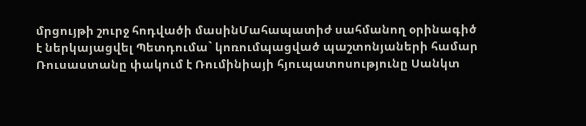մրցույթի շուրջ հոդվածի մասինՄահապատիժ սահմանող օրինագիծ է ներկայացվել Պետդումա` կոռումպացված պաշտոնյաների համար Ռուսաստանը փակում է Ռումինիայի հյուպատոսությունը Սանկտ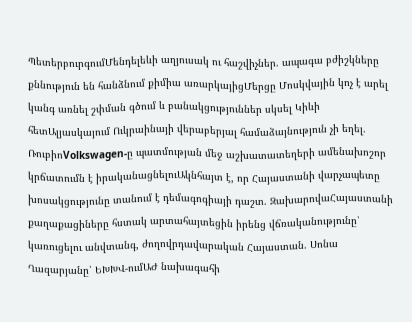ՊետերբուրգումՄենդելեևի աղյուսակ ու հաշվիչներ. ապագա բժիշկները քննություն են հանձնում քիմիա առարկայիցՄերցը Մոսկվային կոչ է արել կանգ առնել շփման գծում և բանակցություններ սկսել Կիևի հետԱլյասկայում Ուկրաինայի վերաբերյալ համաձայնություն չի եղել. ՌուբիոVolkswagen-ը պատմության մեջ աշխատատեղերի ամենախոշոր կրճատումն է իրականացնելուԱկնհայտ է, որ Հայաստանի վարչապետը խոսակցությունը տանում է դեմագոգիայի դաշտ. ԶախարովաՀայաստանի քաղաքացիները հստակ արտահայտեցին իրենց վճռականությունը՝ կառուցելու անվտանգ, ժողովրդավարական Հայաստան. Սոնա Ղազարյանը՝ ԵԽԽՎ-ումԱԺ նախագահի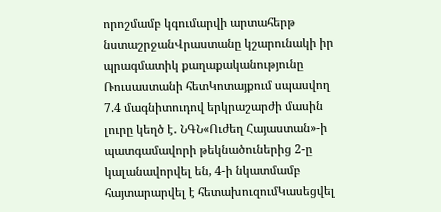որոշմամբ կգումարվի արտահերթ նստաշրջանՎրաստանը կշարունակի իր պրագմատիկ քաղաքականությունը Ռուսաստանի հետԿոտայքում սպասվող 7.4 մագնիտուդով երկրաշարժի մասին լուրը կեղծ է․ ՆԳՆ«Ուժեղ Հայաստան»-ի պատգամավորի թեկնածուներից 2-ը կալանավորվել են, 4-ի նկատմամբ հայտարարվել է հետախուզումԿասեցվել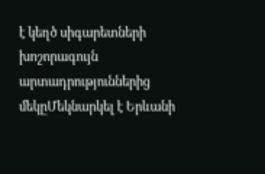է կեղծ սիգարետների խոշորագույն արտադրություններից մեկըՄեկնարկել է Երևանի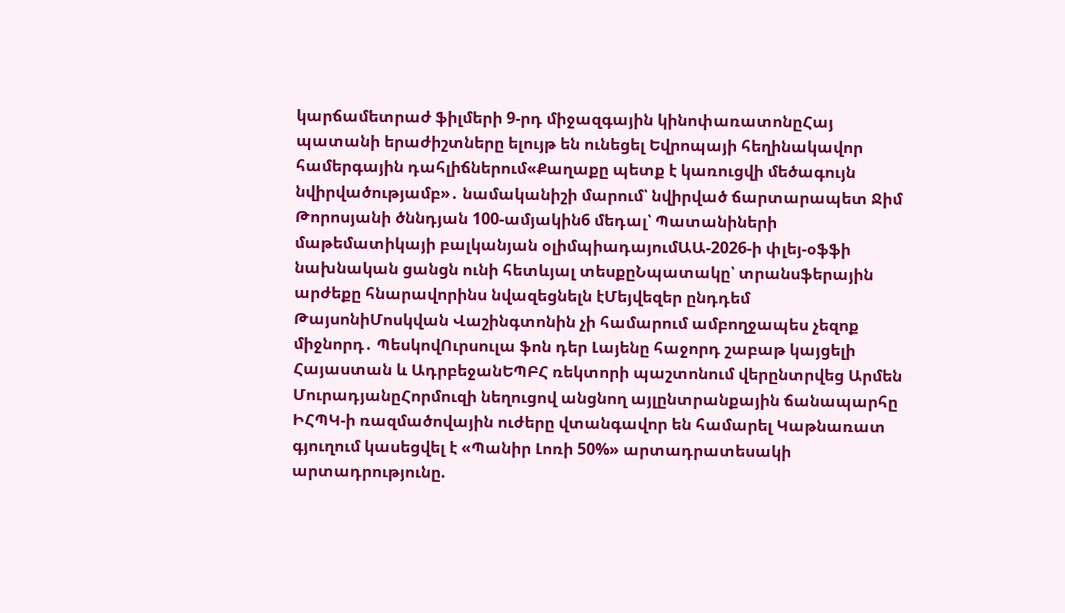կարճամետրաժ ֆիլմերի 9-րդ միջազգային կինոփառատոնըՀայ պատանի երաժիշտները ելույթ են ունեցել Եվրոպայի հեղինակավոր համերգային դահլիճներում«Քաղաքը պետք է կառուցվի մեծագույն նվիրվածությամբ»․ նամականիշի մարում՝ նվիրված ճարտարապետ Ջիմ Թորոսյանի ծննդյան 100-ամյակին6 մեդալ՝ Պատանիների մաթեմատիկայի բալկանյան օլիմպիադայումԱԱ-2026-ի փլեյ-օֆֆի նախնական ցանցն ունի հետևյալ տեսքըՆպատակը՝ տրանսֆերային արժեքը հնարավորինս նվազեցնելն էՄեյվեզեր ընդդեմ ԹայսոնիՄոսկվան Վաշինգտոնին չի համարում ամբողջապես չեզոք միջնորդ․ ՊեսկովՈւրսուլա ֆոն դեր Լայենը հաջորդ շաբաթ կայցելի Հայաստան և ԱդրբեջանԵՊԲՀ ռեկտորի պաշտոնում վերընտրվեց Արմեն ՄուրադյանըՀորմուզի նեղուցով անցնող այլընտրանքային ճանապարհը ԻՀՊԿ-ի ռազմածովային ուժերը վտանգավոր են համարել Կաթնառատ գյուղում կասեցվել է «Պանիր Լոռի 50%» արտադրատեսակի արտադրությունը.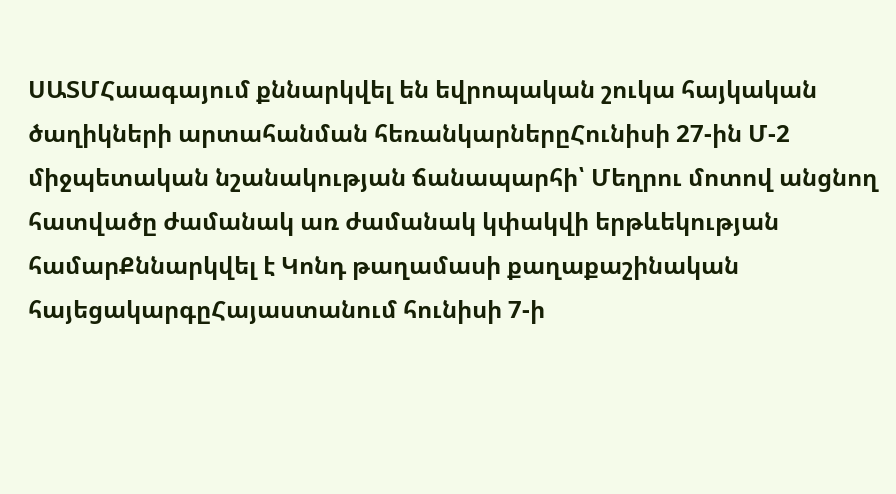ՍԱՏՄՀաագայում քննարկվել են եվրոպական շուկա հայկական ծաղիկների արտահանման հեռանկարներըՀունիսի 27-ին Մ-2 միջպետական նշանակության ճանապարհի՝ Մեղրու մոտով անցնող հատվածը ժամանակ առ ժամանակ կփակվի երթևեկության համարՔննարկվել է Կոնդ թաղամասի քաղաքաշինական հայեցակարգըՀայաստանում հունիսի 7-ի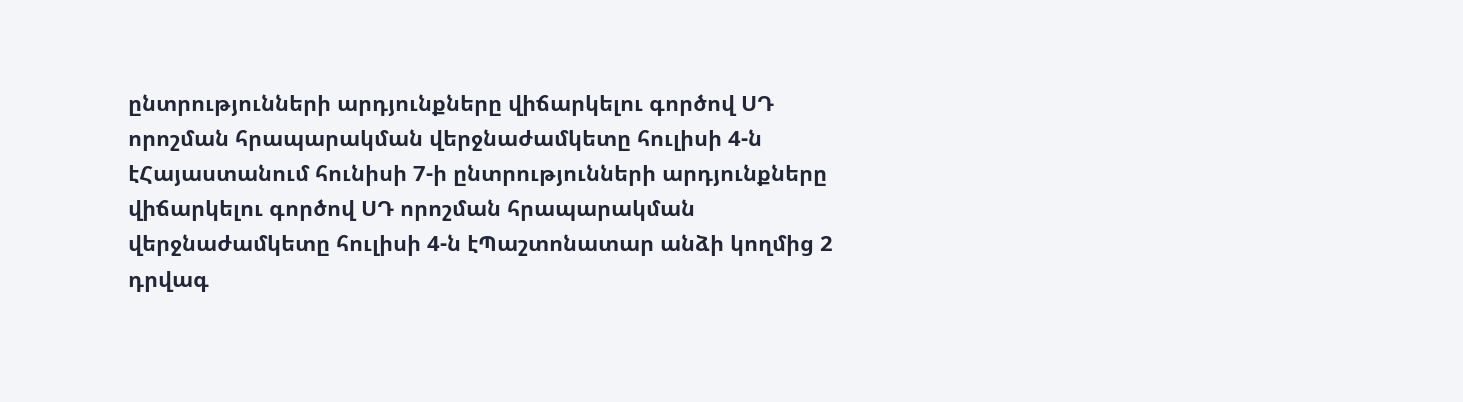ընտրությունների արդյունքները վիճարկելու գործով ՍԴ որոշման հրապարակման վերջնաժամկետը հուլիսի 4-ն էՀայաստանում հունիսի 7-ի ընտրությունների արդյունքները վիճարկելու գործով ՍԴ որոշման հրապարակման վերջնաժամկետը հուլիսի 4-ն էՊաշտոնատար անձի կողմից 2 դրվագ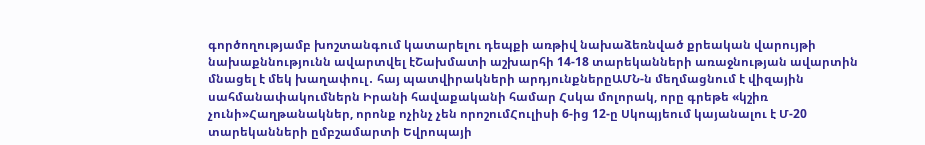գործողությամբ խոշտանգում կատարելու դեպքի առթիվ նախաձեռնված քրեական վարույթի նախաքննությունն ավարտվել էՇախմատի աշխարհի 14-18 տարեկանների առաջնության ավարտին մնացել է մեկ խաղափուլ․ հայ պատվիրակների արդյունքներըԱՄՆ-ն մեղմացնում է վիզային սահմանափակումներն Իրանի հավաքականի համար Հսկա մոլորակ, որը գրեթե «կշիռ չունի»Հաղթանակներ, որոնք ոչինչ չեն որոշումՀուլիսի 6-ից 12-ը Սկոպյեում կայանալու է Մ-20 տարեկանների ըմբշամարտի Եվրոպայի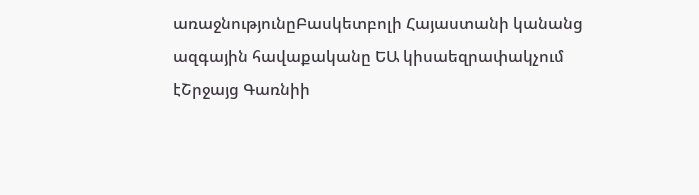առաջնությունըԲասկետբոլի Հայաստանի կանանց ազգային հավաքականը ԵԱ կիսաեզրափակչում էՇրջայց Գառնիի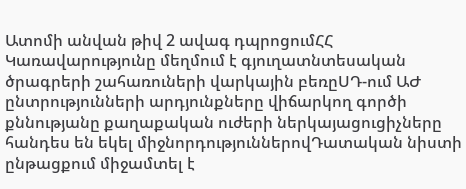Ատոմի անվան թիվ 2 ավագ դպրոցումՀՀ Կառավարությունը մեղմում է գյուղատնտեսական ծրագրերի շահառուների վարկային բեռըՍԴ-ում ԱԺ ընտրությունների արդյունքները վիճարկող գործի քննությանը քաղաքական ուժերի ներկայացուցիչները հանդես են եկել միջնորդություններովԴատական նիստի ընթացքում միջամտել է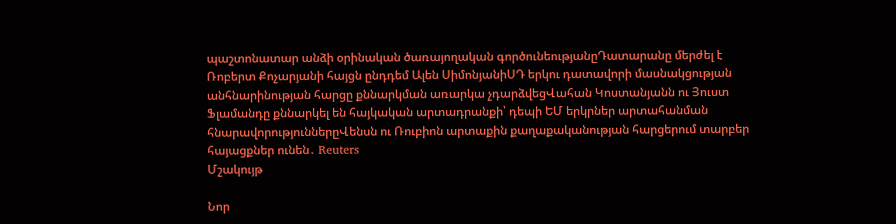պաշտոնատար անձի օրինական ծառայողական գործունեությանըԴատարանը մերժել է Ռոբերտ Քոչարյանի հայցն ընդդեմ Ալեն ՍիմոնյանիՍԴ երկու դատավորի մասնակցության անհնարինության հարցը քննարկման առարկա չդարձվեցՎահան Կոստանյանն ու Յուստ Ֆլամանդը քննարկել են հայկական արտադրանքի՝ դեպի ԵՄ երկրներ արտահանման հնարավորություններըՎենսն ու Ռուբիոն արտաքին քաղաքականության հարցերում տարբեր հայացքներ ունեն․ Reuters
Մշակույթ

Նոր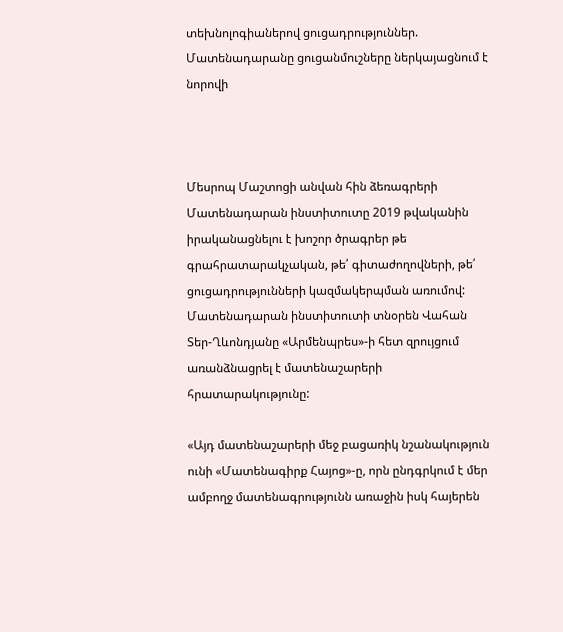տեխնոլոգիաներով ցուցադրություններ. Մատենադարանը ցուցանմուշները ներկայացնում է նորովի



Մեսրոպ Մաշտոցի անվան հին ձեռագրերի Մատենադարան ինստիտուտը 2019 թվականին իրականացնելու է խոշոր ծրագրեր թե գրահրատարակչական, թե՛ գիտաժողովների, թե՛ ցուցադրությունների կազմակերպման առումով: Մատենադարան ինստիտուտի տնօրեն Վահան Տեր-Ղևոնդյանը «Արմենպրես»-ի հետ զրույցում առանձնացրել է մատենաշարերի հրատարակությունը:

«Այդ մատենաշարերի մեջ բացառիկ նշանակություն ունի «Մատենագիրք Հայոց»-ը, որն ընդգրկում է մեր ամբողջ մատենագրությունն առաջին իսկ հայերեն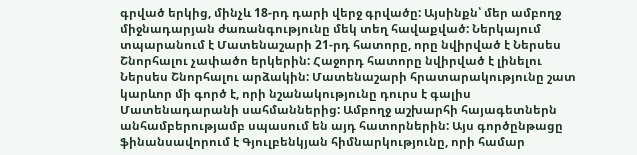գրված երկից, մինչև 18-րդ դարի վերջ գրվածը: Այսինքն՝ մեր ամբողջ միջնադարյան ժառանգությունը մեկ տեղ հավաքված: Ներկայում տպարանում է Մատենաշարի 21-րդ հատորը, որը նվիրված է Ներսես Շնորհալու չափածո երկերին: Հաջորդ հատորը նվիրված է լինելու Ներսես Շնորհալու արձակին: Մատենաշարի հրատարակությունը շատ կարևոր մի գործ է, որի նշանակությունը դուրս է գալիս Մատենադարանի սահմաններից: Ամբողջ աշխարհի հայագետներն անհամբերությամբ սպասում են այդ հատորներին: Այս գործընթացը ֆինանսավորում է Գյուլբենկյան հիմնարկությունը, որի համար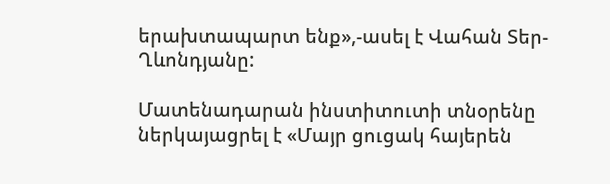երախտապարտ ենք»,-ասել է Վահան Տեր-Ղևոնդյանը:

Մատենադարան ինստիտուտի տնօրենը ներկայացրել է «Մայր ցուցակ հայերեն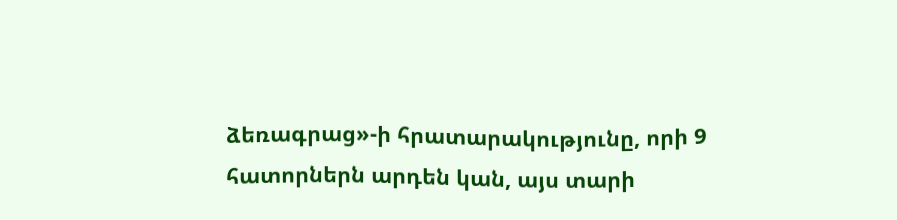ձեռագրաց»-ի հրատարակությունը, որի 9 հատորներն արդեն կան, այս տարի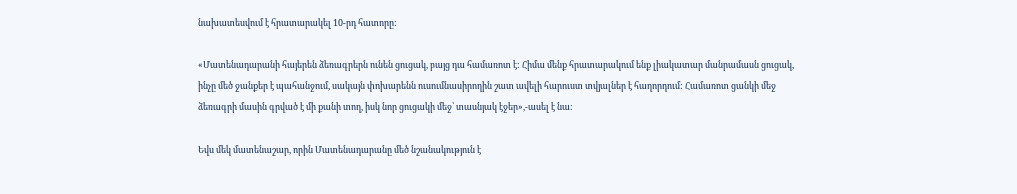նախատեսվում է հրատարակել 10-րդ հատորը:

«Մատենադարանի հայերեն ձեռագրերն ունեն ցուցակ, բայց դա համառոտ է: Հիմա մենք հրատարակում ենք լիակատար մանրամասն ցուցակ, ինչը մեծ ջանքեր է պահանջում, սակայն փոխարենն ուսումնասիրողին շատ ավելի հարուստ տվյալներ է հաղորդում: Համառոտ ցանկի մեջ ձեռագրի մասին գրված է մի քանի տող, իսկ նոր ցուցակի մեջ՝ տասնյակ էջեր»,-ասել է նա:

Եվս մեկ մատենաշար, որին Մատենադարանը մեծ նշանակություն է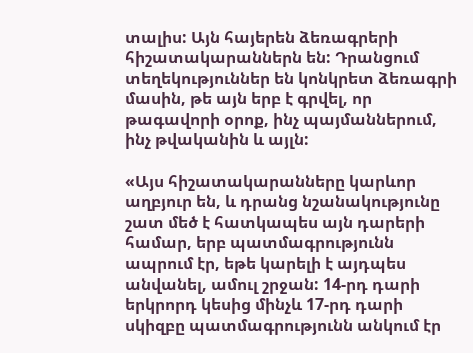տալիս: Այն հայերեն ձեռագրերի հիշատակարաններն են: Դրանցում տեղեկություններ են կոնկրետ ձեռագրի մասին, թե այն երբ է գրվել, որ թագավորի օրոք, ինչ պայմաններում, ինչ թվականին և այլն:

«Այս հիշատակարանները կարևոր աղբյուր են, և դրանց նշանակությունը շատ մեծ է հատկապես այն դարերի համար, երբ պատմագրությունն ապրում էր, եթե կարելի է այդպես անվանել, ամուլ շրջան: 14-րդ դարի երկրորդ կեսից մինչև 17-րդ դարի սկիզբը պատմագրությունն անկում էր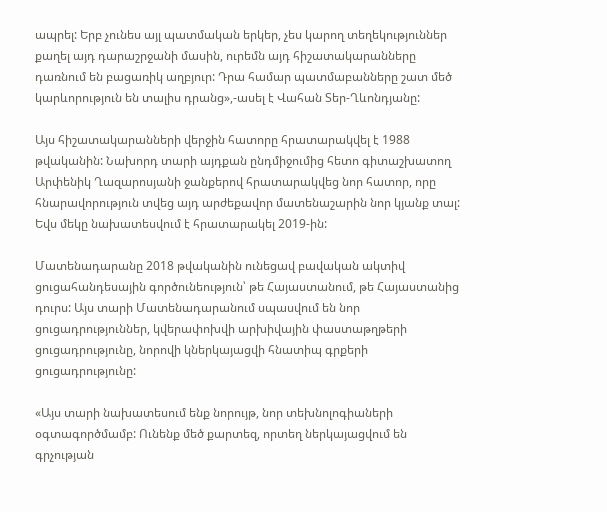ապրել: Երբ չունես այլ պատմական երկեր, չես կարող տեղեկություններ քաղել այդ դարաշրջանի մասին, ուրեմն այդ հիշատակարանները դառնում են բացառիկ աղբյուր: Դրա համար պատմաբանները շատ մեծ կարևորություն են տալիս դրանց»,-ասել է Վահան Տեր-Ղևոնդյանը:

Այս հիշատակարանների վերջին հատորը հրատարակվել է 1988 թվականին: Նախորդ տարի այդքան ընդմիջումից հետո գիտաշխատող Արփենիկ Ղազարոսյանի ջանքերով հրատարակվեց նոր հատոր, որը հնարավորություն տվեց այդ արժեքավոր մատենաշարին նոր կյանք տալ: Եվս մեկը նախատեսվում է հրատարակել 2019-ին:

Մատենադարանը 2018 թվականին ունեցավ բավական ակտիվ ցուցահանդեսային գործունեություն՝ թե Հայաստանում, թե Հայաստանից դուրս: Այս տարի Մատենադարանում սպասվում են նոր ցուցադրություններ, կվերափոխվի արխիվային փաստաթղթերի ցուցադրությունը, նորովի կներկայացվի հնատիպ գրքերի ցուցադրությունը:

«Այս տարի նախատեսում ենք նորույթ, նոր տեխնոլոգիաների օգտագործմամբ: Ունենք մեծ քարտեզ, որտեղ ներկայացվում են գրչության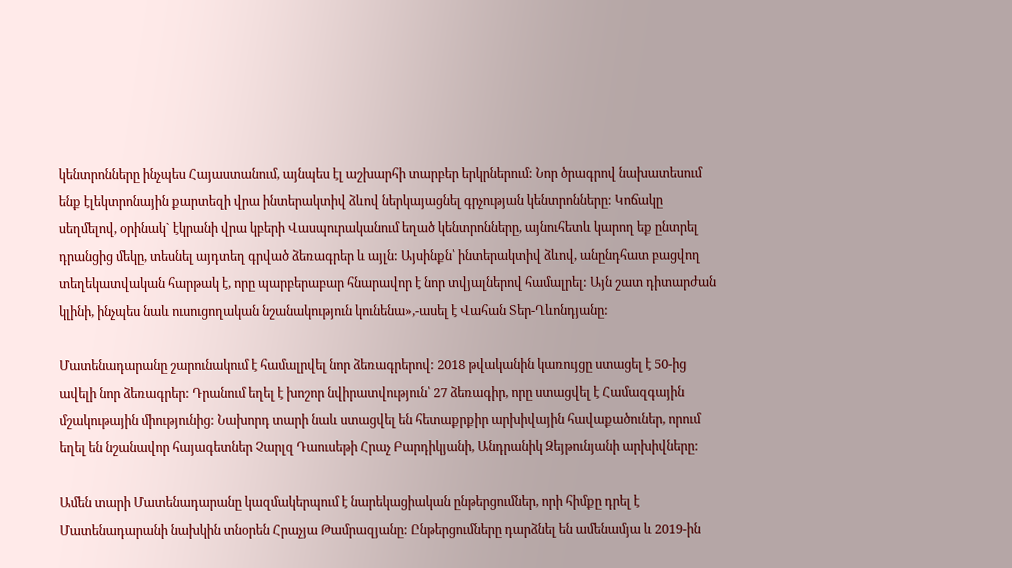կենտրոնները ինչպես Հայաստանում, այնպես էլ աշխարհի տարբեր երկրներում: Նոր ծրագրով նախատեսում ենք էլեկտրոնային քարտեզի վրա ինտերակտիվ ձևով ներկայացնել գրչության կենտրոնները: Կոճակը սեղմելով, օրինակ` էկրանի վրա կբերի Վասպուրականում եղած կենտրոնները, այնուհետև կարող եք ընտրել դրանցից մեկը, տեսնել այդտեղ գրված ձեռագրեր և այլն: Այսինքն՝ ինտերակտիվ ձևով, անընդհատ բացվող տեղեկատվական հարթակ է, որը պարբերաբար հնարավոր է նոր տվյալներով համալրել: Այն շատ դիտարժան կլինի, ինչպես նաև ուսուցողական նշանակություն կունենա»,-ասել է Վահան Տեր-Ղևոնդյանը:

Մատենադարանը շարունակում է համալրվել նոր ձեռագրերով: 2018 թվականին կառույցը ստացել է 50-ից ավելի նոր ձեռագրեր: Դրանում եղել է խոշոր նվիրատվություն՝ 27 ձեռագիր, որը ստացվել է Համազգային մշակութային միությունից: Նախորդ տարի նաև ստացվել են հետաքրքիր արխիվային հավաքածուներ, որում եղել են նշանավոր հայագետներ Չարլզ Դաուսեթի Հրաչ Բարդիկյանի, Անդրանիկ Զեյթունյանի արխիվները:

Ամեն տարի Մատենադարանը կազմակերպում է նարեկացիական ընթերցումներ, որի հիմքը դրել է Մատենադարանի նախկին տնօրեն Հրաչյա Թամրազյանը: Ընթերցումները դարձնել են ամենամյա և 2019-ին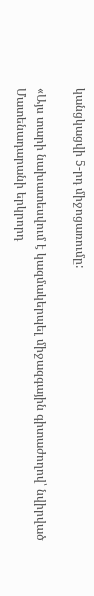կանցկացվի 5-րդ միջոցառումը:

«Այս տարի նախատեսվում է կազմակերպել միջազգային գիտաժողով՝ նվիրված Մատենադարանի երկրորդ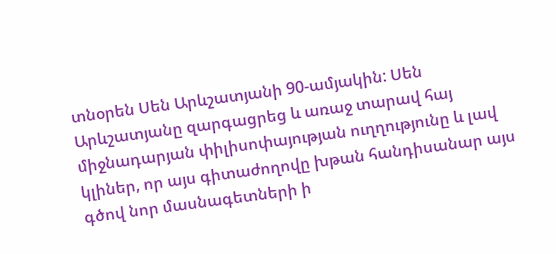տնօրեն Սեն Արևշատյանի 90-ամյակին: Սեն Արևշատյանը զարգացրեց և առաջ տարավ հայ միջնադարյան փիլիսոփայության ուղղությունը և լավ կլիներ, որ այս գիտաժողովը խթան հանդիսանար այս գծով նոր մասնագետների ի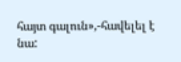հայտ գալուն»,-հավելել է նա: